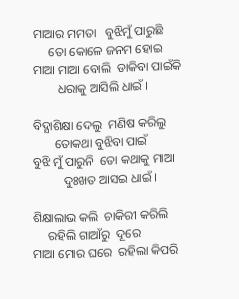ମାଆର ମମତା   ବୁଝିମୁଁ ପାରୁଛି
     ତୋ କୋଳେ ଜନମ ହୋଇ
ମାଆ ମାଆ ବୋଲି  ଡାକିବା ପାଇଁକି
        ଧରାକୁ ଆସିଲି ଧାଇଁ ।

ବିଦ୍ଯାଶିକ୍ଷା ଦେଲୁ  ମଣିଷ କରିଲୁ
       ତୋକଥା ବୁଝିବା ପାଇଁ
ବୁଝି ମୁଁ ପାରୁନି  ତୋ କଥାକୁ ମାଆ
          ଦୁଃଖତ ଆସଇ ଧାଇଁ ।

ଶିକ୍ଷାଲାଭ କଲି  ଚାକିରୀ କରିଲି
     ରହିଲି ଗାଆଁରୁ  ଦୂରେ
ମାଆ ମୋର ଘରେ  ରହିଲା କିପରି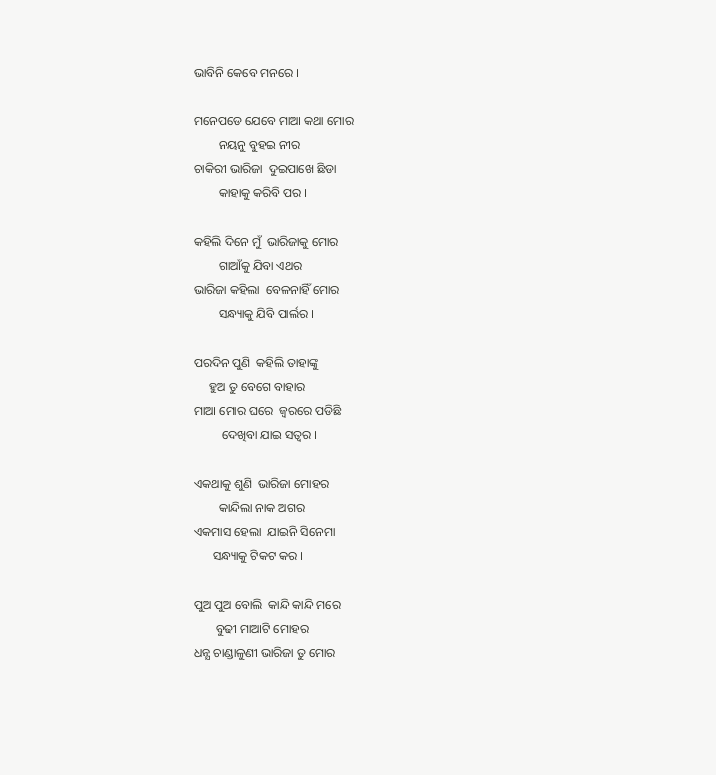ଭାବିନି କେବେ ମନରେ ।

ମନେପଡେ ଯେବେ ମାଆ କଥା ମୋର
        ନୟନୁ ବୁହଇ ନୀର
ଚାକିରୀ ଭାରିଜା  ଦୁଇପାଖେ ଛିଡା
        କାହାକୁ କରିବି ପର ।

କହିଲି ଦିନେ ମୁଁ  ଭାରିଜାକୁ ମୋର
        ଗାଆଁକୁ ଯିବା ଏଥର
ଭାରିଜା କହିଲା  ବେଳନାହିଁ ମୋର
        ସନ୍ଧ୍ୟାକୁ ଯିବି ପାର୍ଲର ।

ପରଦିନ ପୁଣି  କହିଲି ତାହାଙ୍କୁ
     ହୁଅ ତୁ ବେଗେ ବାହାର
ମାଆ ମୋର ଘରେ  ଜ୍ବରରେ ପଡିଛି
         ଦେଖିବା ଯାଇ ସତ୍ବର ।

ଏକଥାକୁ ଶୁଣି  ଭାରିଜା ମୋହର
        କାନ୍ଦିଲା ନାକ ଅଗର
ଏକମାସ ହେଲା  ଯାଇନି ସିନେମା
      ସନ୍ଧ୍ୟାକୁ ଟିକଟ କର ।

ପୁଅ ପୁଅ ବୋଲି  କାନ୍ଦି କାନ୍ଦି ମରେ
       ବୁଢୀ ମାଆଟି ମୋହର
ଧନ୍ଯ ଚାଣ୍ଡାଳୁଣୀ ଭାରିଜା ତୁ ମୋର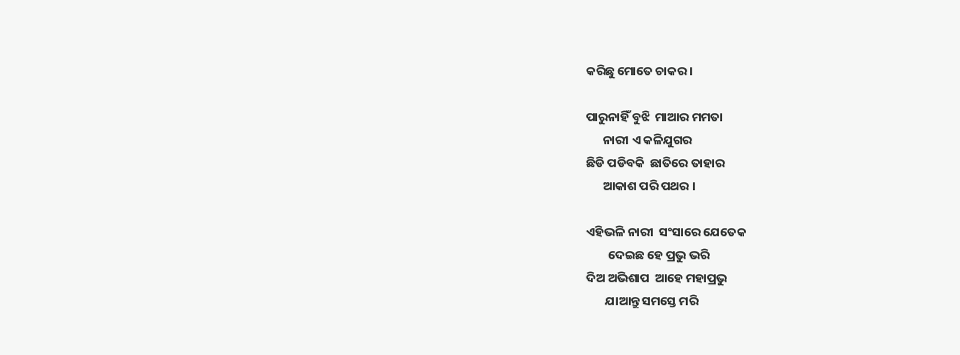କରିଛୁ ମୋତେ ଚାକର ।

ପାରୁନାହିଁ ବୁଝି  ମାଆର ମମତା
      ନାରୀ ଏ କଳିଯୁଗର
ଛିଡି ପଡିବକି  ଛାତିରେ ତାହାର
      ଆକାଶ ପରି ପଥର ।

ଏହିଭଳି ନାରୀ  ସଂସାରେ ଯେତେକ
        ଦେଇଛ ହେ ପ୍ରଭୁ ଭରି
ଦିଅ ଅଭିଶାପ  ଆହେ ମହାପ୍ରଭୁ
       ଯାଆନ୍ତୁ ସମସ୍ତେ ମରି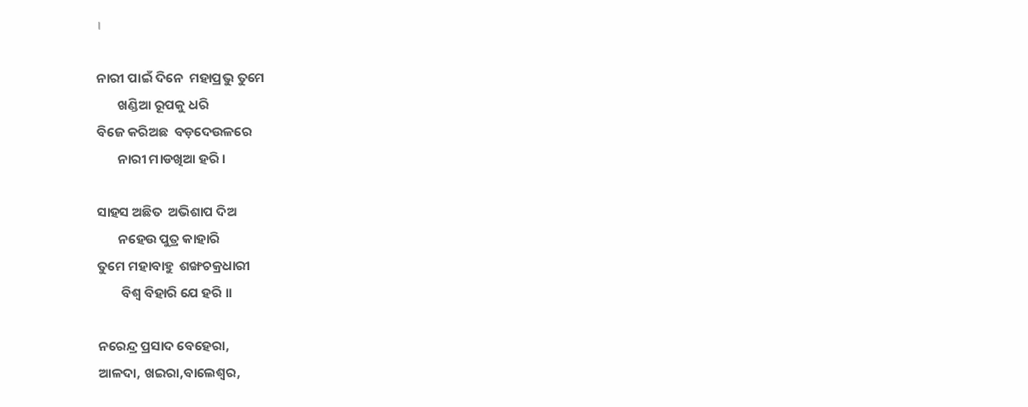।

ନାରୀ ପାଇଁ ଦିନେ  ମହାପ୍ରଭୁ ତୁମେ
       ଖଣ୍ଡିଆ ରୂପକୁ ଧରି
ବିଜେ କରିଅଛ  ବଡ଼ଦେଉଳରେ
       ନାରୀ ମାଡଖିଆ ହରି ।

ସାହସ ଅଛିତ  ଅଭିଶାପ ଦିଅ
       ନହେଉ ପୁତ୍ର କାହାରି
ତୁମେ ମହାବାହୁ  ଶଙ୍ଖଚକ୍ରଧାରୀ
        ବିଶ୍ବ ବିହାରି ଯେ ହରି ।।

ନରେନ୍ଦ୍ର ପ୍ରସାଦ ବେହେରା,
ଆଳଦା, ଖଇରା,ବାଲେଶ୍ବର,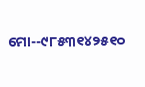ମୋ--୯୮୫୩୧୪୨୫୧୦